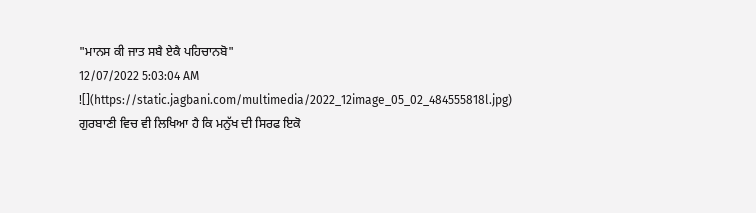"ਮਾਨਸ ਕੀ ਜਾਤ ਸਬੈ ਏਕੈ ਪਹਿਚਾਨਬੋ"
12/07/2022 5:03:04 AM
![](https://static.jagbani.com/multimedia/2022_12image_05_02_484555818l.jpg)
ਗੁਰਬਾਣੀ ਵਿਚ ਵੀ ਲਿਖਿਆ ਹੈ ਕਿ ਮਨੁੱਖ ਦੀ ਸਿਰਫ ਇਕੋ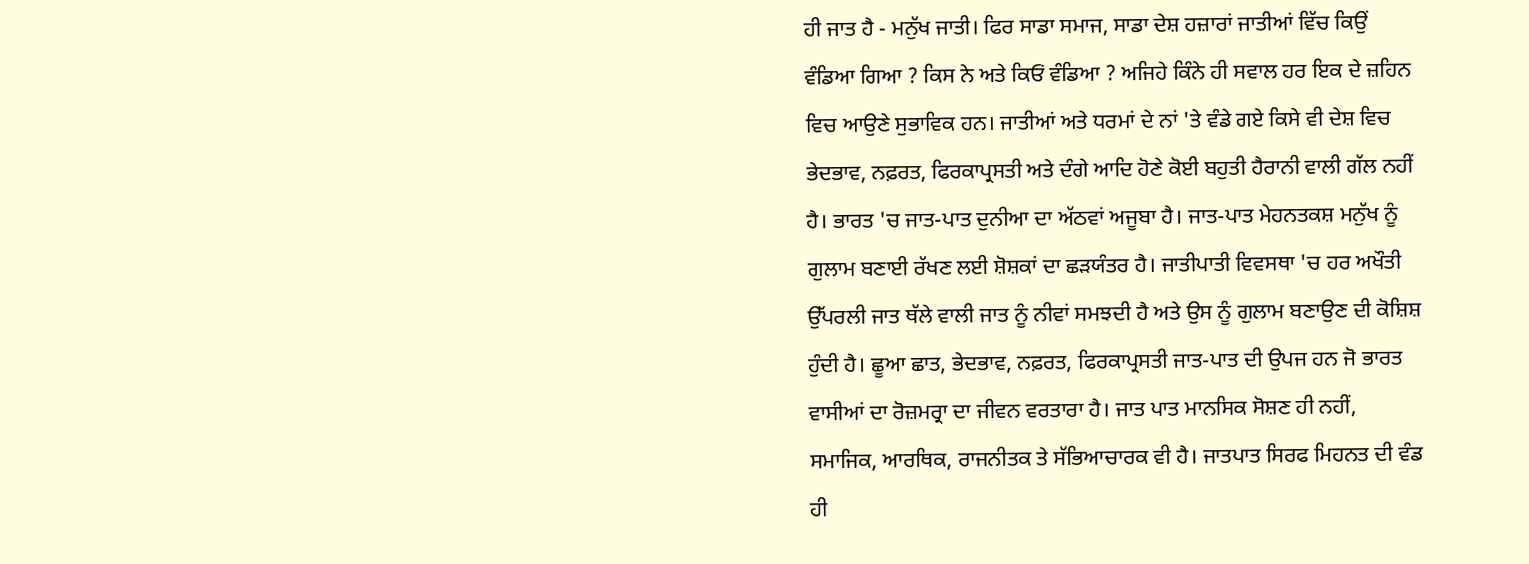ਹੀ ਜਾਤ ਹੈ - ਮਨੁੱਖ ਜਾਤੀ। ਫਿਰ ਸਾਡਾ ਸਮਾਜ, ਸਾਡਾ ਦੇਸ਼ ਹਜ਼ਾਰਾਂ ਜਾਤੀਆਂ ਵਿੱਚ ਕਿਉਂ ਵੰਡਿਆ ਗਿਆ ? ਕਿਸ ਨੇ ਅਤੇ ਕਿਓਂ ਵੰਡਿਆ ? ਅਜਿਹੇ ਕਿੰਨੇ ਹੀ ਸਵਾਲ ਹਰ ਇਕ ਦੇ ਜ਼ਹਿਨ ਵਿਚ ਆਉਣੇ ਸੁਭਾਵਿਕ ਹਨ। ਜਾਤੀਆਂ ਅਤੇ ਧਰਮਾਂ ਦੇ ਨਾਂ 'ਤੇ ਵੰਡੇ ਗਏ ਕਿਸੇ ਵੀ ਦੇਸ਼ ਵਿਚ ਭੇਦਭਾਵ, ਨਫ਼ਰਤ, ਫਿਰਕਾਪ੍ਰਸਤੀ ਅਤੇ ਦੰਗੇ ਆਦਿ ਹੋਣੇ ਕੋਈ ਬਹੁਤੀ ਹੈਰਾਨੀ ਵਾਲੀ ਗੱਲ ਨਹੀਂ ਹੈ। ਭਾਰਤ 'ਚ ਜਾਤ-ਪਾਤ ਦੁਨੀਆ ਦਾ ਅੱਠਵਾਂ ਅਜੂਬਾ ਹੈ। ਜਾਤ-ਪਾਤ ਮੇਹਨਤਕਸ਼ ਮਨੁੱਖ ਨੂੰ ਗੁਲਾਮ ਬਣਾਈ ਰੱਖਣ ਲਈ ਸ਼ੋਸ਼ਕਾਂ ਦਾ ਛੜਯੰਤਰ ਹੈ। ਜਾਤੀਪਾਤੀ ਵਿਵਸਥਾ 'ਚ ਹਰ ਅਖੌਤੀ ਉੱਪਰਲੀ ਜਾਤ ਥੱਲੇ ਵਾਲੀ ਜਾਤ ਨੂੰ ਨੀਵਾਂ ਸਮਝਦੀ ਹੈ ਅਤੇ ਉਸ ਨੂੰ ਗੁਲਾਮ ਬਣਾਉਣ ਦੀ ਕੋਸ਼ਿਸ਼ ਹੁੰਦੀ ਹੈ। ਛੂਆ ਛਾਤ, ਭੇਦਭਾਵ, ਨਫ਼ਰਤ, ਫਿਰਕਾਪ੍ਰਸਤੀ ਜਾਤ-ਪਾਤ ਦੀ ਉਪਜ ਹਨ ਜੋ ਭਾਰਤ ਵਾਸੀਆਂ ਦਾ ਰੋਜ਼ਮਰ੍ਰਾ ਦਾ ਜੀਵਨ ਵਰਤਾਰਾ ਹੈ। ਜਾਤ ਪਾਤ ਮਾਨਸਿਕ ਸੋਸ਼ਣ ਹੀ ਨਹੀਂ, ਸਮਾਜਿਕ, ਆਰਥਿਕ, ਰਾਜਨੀਤਕ ਤੇ ਸੱਭਿਆਚਾਰਕ ਵੀ ਹੈ। ਜਾਤਪਾਤ ਸਿਰਫ ਮਿਹਨਤ ਦੀ ਵੰਡ ਹੀ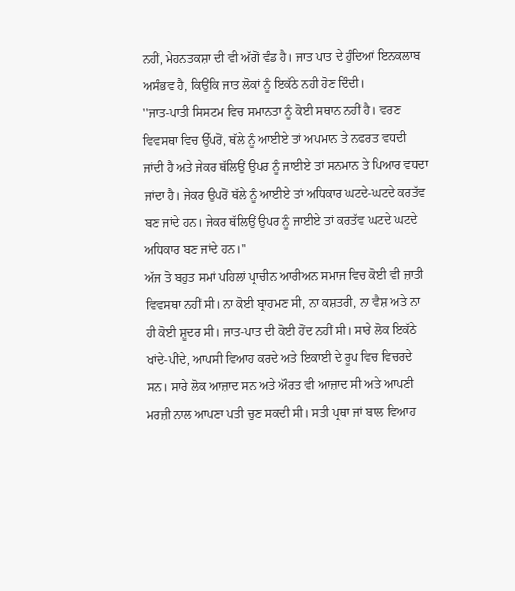ਨਹੀਂ, ਮੇਹਨਤਕਸ਼ਾ ਦੀ ਵੀ ਅੱਗੋਂ ਵੰਡ ਹੈ। ਜਾਤ ਪਾਤ ਦੇ ਹੁੰਦਿਆਂ ਇਨਕਲਾਬ ਅਸੰਭਵ ਹੈ, ਕਿਉਂਕਿ ਜਾਤ ਲੋਕਾਂ ਨੂੰ ਇਕੱਠੇ ਨਹੀ ਹੋਣ ਦਿੰਦੀ।
''ਜਾਤ-ਪਾਤੀ ਸਿਸਟਮ ਵਿਚ ਸਮਾਨਤਾ ਨੂੰ ਕੋਈ ਸਥਾਨ ਨਹੀਂ ਹੈ। ਵਰਣ ਵਿਵਸਥਾ ਵਿਚ ਉੱਪਰੋਂ, ਥੱਲੇ ਨੂੰ ਆਈਏ ਤਾਂ ਅਪਮਾਨ ਤੇ ਨਫਰਤ ਵਧਦੀ ਜਾਂਦੀ ਹੈ ਅਤੇ ਜੇਕਰ ਥੱਲਿਉਂ ਉਪਰ ਨੂੰ ਜਾਈਏ ਤਾਂ ਸਨਮਾਨ ਤੇ ਪਿਆਰ ਵਧਦਾ ਜਾਂਦਾ ਹੈ। ਜੇਕਰ ਉਪਰੋਂ ਥੱਲੇ ਨੂੰ ਆਈਏ ਤਾਂ ਅਧਿਕਾਰ ਘਟਦੇ-ਘਟਦੇ ਕਰਤੱਵ ਬਣ ਜਾਂਦੇ ਹਨ। ਜੇਕਰ ਥੱਲਿਉਂ ਉਪਰ ਨੂੰ ਜਾਈਏ ਤਾਂ ਕਰਤੱਵ ਘਟਦੇ ਘਟਦੇ ਅਧਿਕਾਰ ਬਣ ਜਾਂਦੇ ਹਨ।''
ਅੱਜ ਤੋ ਬਹੁਤ ਸਮਾਂ ਪਹਿਲਾਂ ਪ੍ਰਾਚੀਨ ਆਰੀਅਨ ਸਮਾਜ ਵਿਚ ਕੋਈ ਵੀ ਜ਼ਾਤੀ ਵਿਵਸਥਾ ਨਹੀਂ ਸੀ। ਨਾ ਕੋਈ ਬ੍ਰਾਹਮਣ ਸੀ, ਨਾ ਕਸ਼ਤਰੀ, ਨਾ ਵੈਸ਼ ਅਤੇ ਨਾ ਹੀ ਕੋਈ ਸ਼ੂਦਰ ਸੀ। ਜਾਤ-ਪਾਤ ਦੀ ਕੋਈ ਹੋਂਦ ਨਹੀਂ ਸੀ। ਸਾਰੇ ਲੋਕ ਇਕੱਠੇ ਖਾਂਦੇ-ਪੀਂਦੇ, ਆਪਸੀ ਵਿਆਹ ਕਰਦੇ ਅਤੇ ਇਕਾਈ ਦੇ ਰੂਪ ਵਿਚ ਵਿਚਰਦੇ ਸਨ। ਸਾਰੇ ਲੋਕ ਆਜ਼ਾਦ ਸਨ ਅਤੇ ਔਰਤ ਵੀ ਆਜ਼ਾਦ ਸੀ ਅਤੇ ਆਪਣੀ ਮਰਜ਼ੀ ਨਾਲ ਆਪਣਾ ਪਤੀ ਚੁਣ ਸਕਦੀ ਸੀ। ਸਤੀ ਪ੍ਰਥਾ ਜਾਂ ਬਾਲ ਵਿਆਹ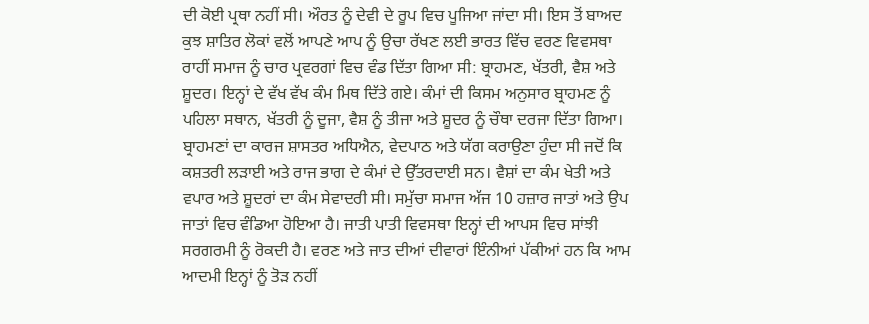ਦੀ ਕੋਈ ਪ੍ਰਥਾ ਨਹੀਂ ਸੀ। ਔਰਤ ਨੂੰ ਦੇਵੀ ਦੇ ਰੂਪ ਵਿਚ ਪੂਜਿਆ ਜਾਂਦਾ ਸੀ। ਇਸ ਤੋਂ ਬਾਅਦ ਕੁਝ ਸ਼ਾਤਿਰ ਲੋਕਾਂ ਵਲੋਂ ਆਪਣੇ ਆਪ ਨੂੰ ਉਚਾ ਰੱਖਣ ਲਈ ਭਾਰਤ ਵਿੱਚ ਵਰਣ ਵਿਵਸਥਾ ਰਾਹੀਂ ਸਮਾਜ ਨੂੰ ਚਾਰ ਪ੍ਰਵਰਗਾਂ ਵਿਚ ਵੰਡ ਦਿੱਤਾ ਗਿਆ ਸੀ: ਬ੍ਰਾਹਮਣ, ਖੱਤਰੀ, ਵੈਸ਼ ਅਤੇ ਸ਼ੂਦਰ। ਇਨ੍ਹਾਂ ਦੇ ਵੱਖ ਵੱਖ ਕੰਮ ਮਿਥ ਦਿੱਤੇ ਗਏ। ਕੰਮਾਂ ਦੀ ਕਿਸਮ ਅਨੁਸਾਰ ਬ੍ਰਾਹਮਣ ਨੂੰ ਪਹਿਲਾ ਸਥਾਨ, ਖੱਤਰੀ ਨੂੰ ਦੂਜਾ, ਵੈਸ਼ ਨੂੰ ਤੀਜਾ ਅਤੇ ਸ਼ੂਦਰ ਨੂੰ ਚੌਥਾ ਦਰਜਾ ਦਿੱਤਾ ਗਿਆ। ਬ੍ਰਾਹਮਣਾਂ ਦਾ ਕਾਰਜ ਸ਼ਾਸਤਰ ਅਧਿਐਨ, ਵੇਦਪਾਠ ਅਤੇ ਯੱਗ ਕਰਾਉਣਾ ਹੁੰਦਾ ਸੀ ਜਦੋਂ ਕਿ ਕਸ਼ਤਰੀ ਲੜਾਈ ਅਤੇ ਰਾਜ ਭਾਗ ਦੇ ਕੰਮਾਂ ਦੇ ਉੱਤਰਦਾਈ ਸਨ। ਵੈਸ਼ਾਂ ਦਾ ਕੰਮ ਖੇਤੀ ਅਤੇ ਵਪਾਰ ਅਤੇ ਸ਼ੂਦਰਾਂ ਦਾ ਕੰਮ ਸੇਵਾਦਰੀ ਸੀ। ਸਮੁੱਚਾ ਸਮਾਜ ਅੱਜ 10 ਹਜ਼ਾਰ ਜਾਤਾਂ ਅਤੇ ਉਪ ਜਾਤਾਂ ਵਿਚ ਵੰਡਿਆ ਹੋਇਆ ਹੈ। ਜਾਤੀ ਪਾਤੀ ਵਿਵਸਥਾ ਇਨ੍ਹਾਂ ਦੀ ਆਪਸ ਵਿਚ ਸਾਂਝੀ ਸਰਗਰਮੀ ਨੂੰ ਰੋਕਦੀ ਹੈ। ਵਰਣ ਅਤੇ ਜਾਤ ਦੀਆਂ ਦੀਵਾਰਾਂ ਇੰਨੀਆਂ ਪੱਕੀਆਂ ਹਨ ਕਿ ਆਮ ਆਦਮੀ ਇਨ੍ਹਾਂ ਨੂੰ ਤੋੜ ਨਹੀਂ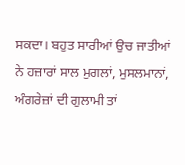ਸਕਦਾ। ਬਹੁਤ ਸਾਰੀਆਂ ਉਚ ਜਾਤੀਆਂ ਨੇ ਹਜ਼ਾਰਾਂ ਸਾਲ ਮੁਗਲਾਂ, ਮੁਸਲਮਾਨਾਂ, ਅੰਗਰੇਜ਼ਾਂ ਦੀ ਗੁਲਾਮੀ ਤਾਂ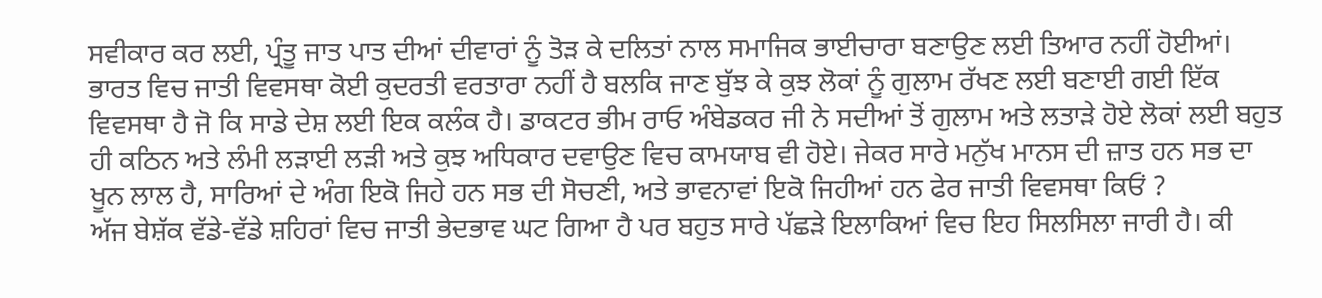ਸਵੀਕਾਰ ਕਰ ਲਈ, ਪ੍ਰੰਤੂ ਜਾਤ ਪਾਤ ਦੀਆਂ ਦੀਵਾਰਾਂ ਨੂੰ ਤੋੜ ਕੇ ਦਲਿਤਾਂ ਨਾਲ ਸਮਾਜਿਕ ਭਾਈਚਾਰਾ ਬਣਾਉਣ ਲਈ ਤਿਆਰ ਨਹੀਂ ਹੋਈਆਂ।
ਭਾਰਤ ਵਿਚ ਜਾਤੀ ਵਿਵਸਥਾ ਕੋਈ ਕੁਦਰਤੀ ਵਰਤਾਰਾ ਨਹੀਂ ਹੈ ਬਲਕਿ ਜਾਣ ਬੁੱਝ ਕੇ ਕੁਝ ਲੋਕਾਂ ਨੂੰ ਗੁਲਾਮ ਰੱਖਣ ਲਈ ਬਣਾਈ ਗਈ ਇੱਕ ਵਿਵਸਥਾ ਹੈ ਜੋ ਕਿ ਸਾਡੇ ਦੇਸ਼ ਲਈ ਇਕ ਕਲੰਕ ਹੈ। ਡਾਕਟਰ ਭੀਮ ਰਾਓ ਅੰਬੇਡਕਰ ਜੀ ਨੇ ਸਦੀਆਂ ਤੋਂ ਗੁਲਾਮ ਅਤੇ ਲਤਾੜੇ ਹੋਏ ਲੋਕਾਂ ਲਈ ਬਹੁਤ ਹੀ ਕਠਿਨ ਅਤੇ ਲੰਮੀ ਲੜਾਈ ਲੜੀ ਅਤੇ ਕੁਝ ਅਧਿਕਾਰ ਦਵਾਉਣ ਵਿਚ ਕਾਮਯਾਬ ਵੀ ਹੋਏ। ਜੇਕਰ ਸਾਰੇ ਮਨੁੱਖ ਮਾਨਸ ਦੀ ਜ਼ਾਤ ਹਨ ਸਭ ਦਾ ਖੂਨ ਲਾਲ ਹੈ, ਸਾਰਿਆਂ ਦੇ ਅੰਗ ਇਕੋ ਜਿਹੇ ਹਨ ਸਭ ਦੀ ਸੋਚਣੀ, ਅਤੇ ਭਾਵਨਾਵਾਂ ਇਕੋ ਜਿਹੀਆਂ ਹਨ ਫੇਰ ਜਾਤੀ ਵਿਵਸਥਾ ਕਿਓਂ ?
ਅੱਜ ਬੇਸ਼ੱਕ ਵੱਡੇ-ਵੱਡੇ ਸ਼ਹਿਰਾਂ ਵਿਚ ਜਾਤੀ ਭੇਦਭਾਵ ਘਟ ਗਿਆ ਹੈ ਪਰ ਬਹੁਤ ਸਾਰੇ ਪੱਛੜੇ ਇਲਾਕਿਆਂ ਵਿਚ ਇਹ ਸਿਲਸਿਲਾ ਜਾਰੀ ਹੈ। ਕੀ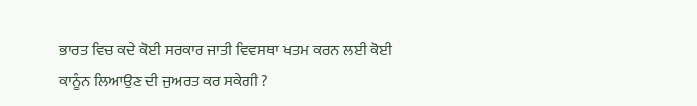ਭਾਰਤ ਵਿਚ ਕਦੇ ਕੋਈ ਸਰਕਾਰ ਜਾਤੀ ਵਿਵਸਥਾ ਖਤਮ ਕਰਨ ਲਈ ਕੋਈ ਕਾਨੂੰਨ ਲਿਆਉਣ ਦੀ ਜੁਅਰਤ ਕਰ ਸਕੇਗੀ ?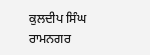ਕੁਲਦੀਪ ਸਿੰਘ ਰਾਮਨਗਰ